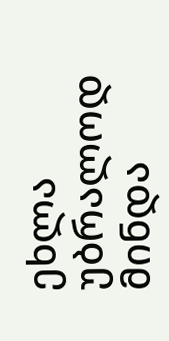ეხლა უბრალოდ მინდა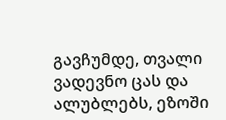გავჩუმდე, თვალი ვადევნო ცას და ალუბლებს, ეზოში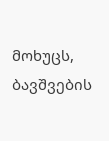მოხუცს, ბავშვების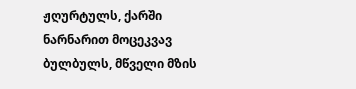ჟღურტულს, ქარში ნარნარით მოცეკვავ ბულბულს, მწველი მზის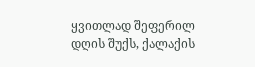ყვითლად შეფერილ დღის შუქს, ქალაქის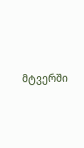მტვერში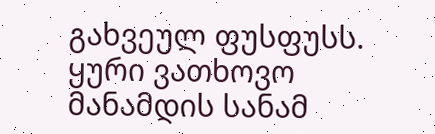გახვეულ ფუსფუსს. ყური ვათხოვო მანამდის სანამ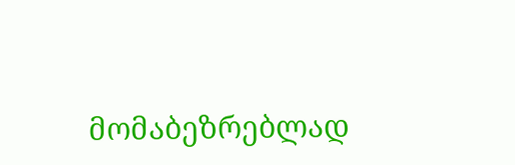მომაბეზრებლად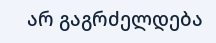არ გაგრძელდება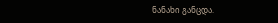ნანახი განცდა.